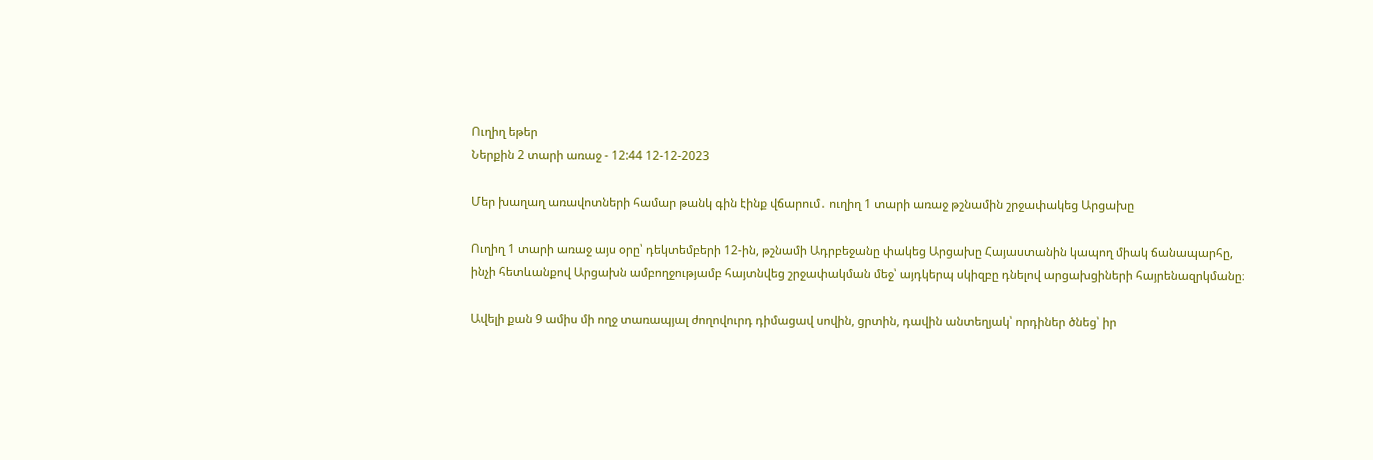Ուղիղ եթեր
Ներքին 2 տարի առաջ - 12:44 12-12-2023

Մեր խաղաղ առավոտների համար թանկ գին էինք վճարում․ ուղիղ 1 տարի առաջ թշնամին շրջափակեց Արցախը

Ուղիղ 1 տարի առաջ այս օրը՝ դեկտեմբերի 12-ին, թշնամի Ադրբեջանը փակեց Արցախը Հայաստանին կապող միակ ճանապարհը, ինչի հետևանքով Արցախն ամբողջությամբ հայտնվեց շրջափակման մեջ՝ այդկերպ սկիզբը դնելով արցախցիների հայրենազրկմանը։

Ավելի քան 9 ամիս մի ողջ տառապյալ ժողովուրդ դիմացավ սովին, ցրտին, դավին անտեղյակ՝ որդիներ ծնեց՝ իր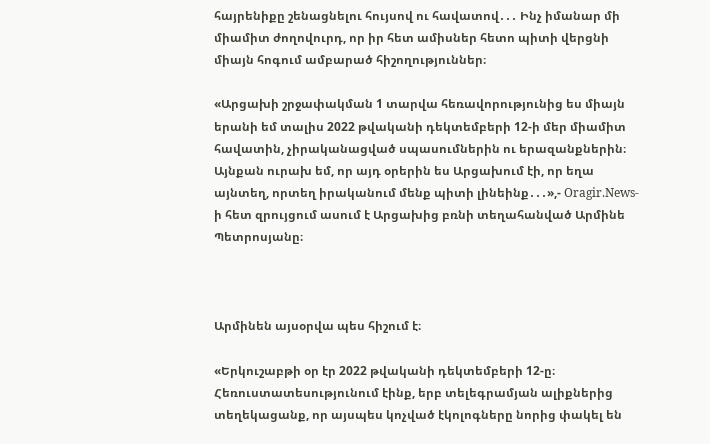հայրենիքը շենացնելու հույսով ու հավատով․․․ Ինչ իմանար մի միամիտ ժողովուրդ, որ իր հետ ամիսներ հետո պիտի վերցնի միայն հոգում ամբարած հիշողություններ։

«Արցախի շրջափակման 1 տարվա հեռավորությունից ես միայն երանի եմ տալիս 2022 թվականի դեկտեմբերի 12-ի մեր միամիտ հավատին, չիրականացված սպասումներին ու երազանքներին։ Այնքան ուրախ եմ, որ այդ օրերին ես Արցախում էի, որ եղա այնտեղ, որտեղ իրականում մենք պիտի լինեինք․․․»,- Oragir.News-ի հետ զրույցում ասում է Արցախից բռնի տեղահանված Արմինե Պետրոսյանը։



Արմինեն այսօրվա պես հիշում է։

«Երկուշաբթի օր էր 2022 թվականի դեկտեմբերի 12-ը։ Հեռուստատեսությունում էինք, երբ տելեգրամյան ալիքներից տեղեկացանք, որ այսպես կոչված էկոլոգները նորից փակել են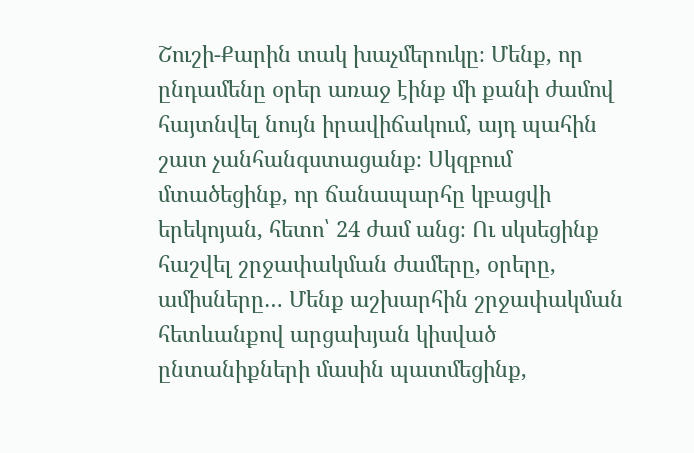Շուշի-Քարին տակ խաչմերուկը։ Մենք, որ ընդամենը օրեր առաջ էինք մի քանի ժամով հայտնվել նույն իրավիճակում, այդ պահին շատ չանհանգստացանք։ Սկզբում մտածեցինք, որ ճանապարհը կբացվի երեկոյան, հետո՝ 24 ժամ անց։ Ու սկսեցինք հաշվել շրջափակման ժամերը, օրերը, ամիսները… Մենք աշխարհին շրջափակման հետևանքով արցախյան կիսված ընտանիքների մասին պատմեցինք,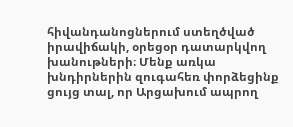հիվանդանոցներում ստեղծված իրավիճակի, օրեցօր դատարկվող խանութների։ Մենք առկա խնդիրներին զուգահեռ փորձեցինք ցույց տալ, որ Արցախում ապրող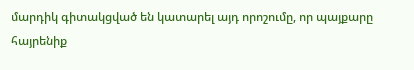մարդիկ գիտակցված են կատարել այդ որոշումը, որ պայքարը հայրենիք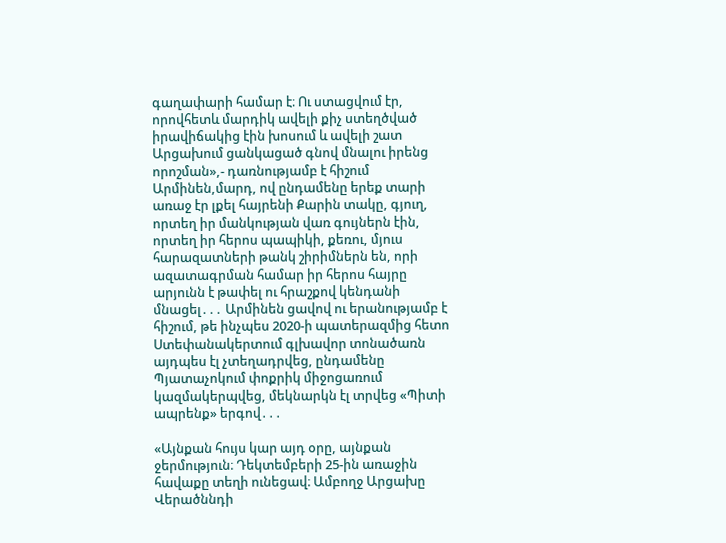գաղափարի համար է։ Ու ստացվում էր, որովհետև մարդիկ ավելի քիչ ստեղծված իրավիճակից էին խոսում և ավելի շատ Արցախում ցանկացած գնով մնալու իրենց որոշման»,- դառնությամբ է հիշում Արմինեն,մարդ, ով ընդամենը երեք տարի առաջ էր լքել հայրենի Քարին տակը, գյուղ, որտեղ իր մանկության վառ գույներն էին, որտեղ իր հերոս պապիկի, քեռու, մյուս հարազատների թանկ շիրիմներն են, որի ազատագրման համար իր հերոս հայրը արյունն է թափել ու հրաշքով կենդանի մնացել․․․ Արմինեն ցավով ու երանությամբ է հիշում, թե ինչպես 2020-ի պատերազմից հետո Ստեփանակերտում գլխավոր տոնածառն այդպես էլ չտեղադրվեց, ընդամենը Պյատաչոկում փոքրիկ միջոցառում կազմակերպվեց, մեկնարկն էլ տրվեց «Պիտի ապրենք» երգով․․․

«Այնքան հույս կար այդ օրը, այնքան ջերմություն։ Դեկտեմբերի 25-ին առաջին հավաքը տեղի ունեցավ։ Ամբողջ Արցախը Վերածննդի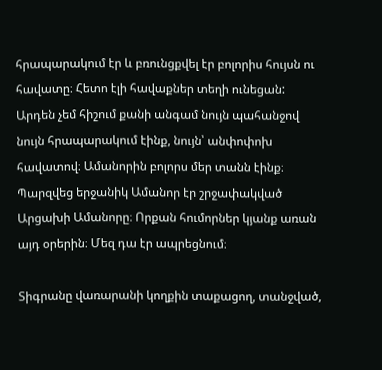հրապարակում էր և բռունցքվել էր բոլորիս հույսն ու հավատը։ Հետո էլի հավաքներ տեղի ունեցան: Արդեն չեմ հիշում քանի անգամ նույն պահանջով նույն հրապարակում էինք, նույն՝ անփոփոխ հավատով։ Ամանորին բոլորս մեր տանն էինք։ Պարզվեց երջանիկ Ամանոր էր շրջափակված Արցախի Ամանորը։ Որքան հումորներ կյանք առան այդ օրերին։ Մեզ դա էր ապրեցնում։

Տիգրանը վառարանի կողքին տաքացող, տանջված,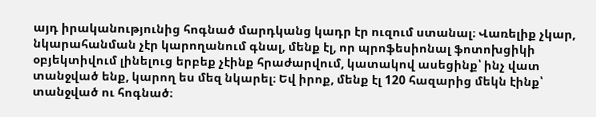այդ իրականությունից հոգնած մարդկանց կադր էր ուզում ստանալ։ Վառելիք չկար, նկարահանման չէր կարողանում գնալ, մենք էլ, որ պրոֆեսիոնալ ֆոտոխցիկի օբյեկտիվում լինելուց երբեք չէինք հրաժարվում, կատակով ասեցինք՝ ինչ վատ տանջված ենք, կարող ես մեզ նկարել։ Եվ իրոք, մենք էլ 120 հազարից մեկն էինք՝ տանջված ու հոգնած։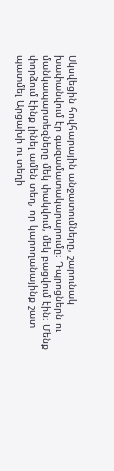Սկսվեցին հովհարային անջատումները, շարունակ խափանվում էր գազամատակարարումը։ Դպրոցներն ու մանկապարտեզները մեկ փակվում, մեկ բացվում էին։ Մենք փորձում էինք լինել ամեն տեղ, որ կարողանայինք շատ պատմել Արցախի ու տեղի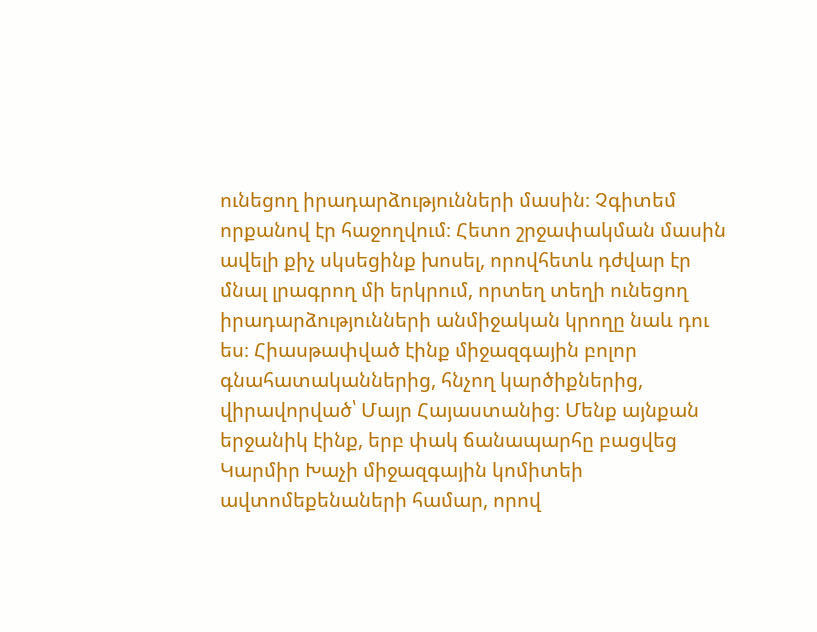ունեցող իրադարձությունների մասին։ Չգիտեմ որքանով էր հաջողվում։ Հետո շրջափակման մասին ավելի քիչ սկսեցինք խոսել, որովհետև դժվար էր մնալ լրագրող մի երկրում, որտեղ տեղի ունեցող իրադարձությունների անմիջական կրողը նաև դու ես։ Հիասթափված էինք միջազգային բոլոր գնահատականներից, հնչող կարծիքներից, վիրավորված՝ Մայր Հայաստանից։ Մենք այնքան երջանիկ էինք, երբ փակ ճանապարհը բացվեց Կարմիր Խաչի միջազգային կոմիտեի ավտոմեքենաների համար, որով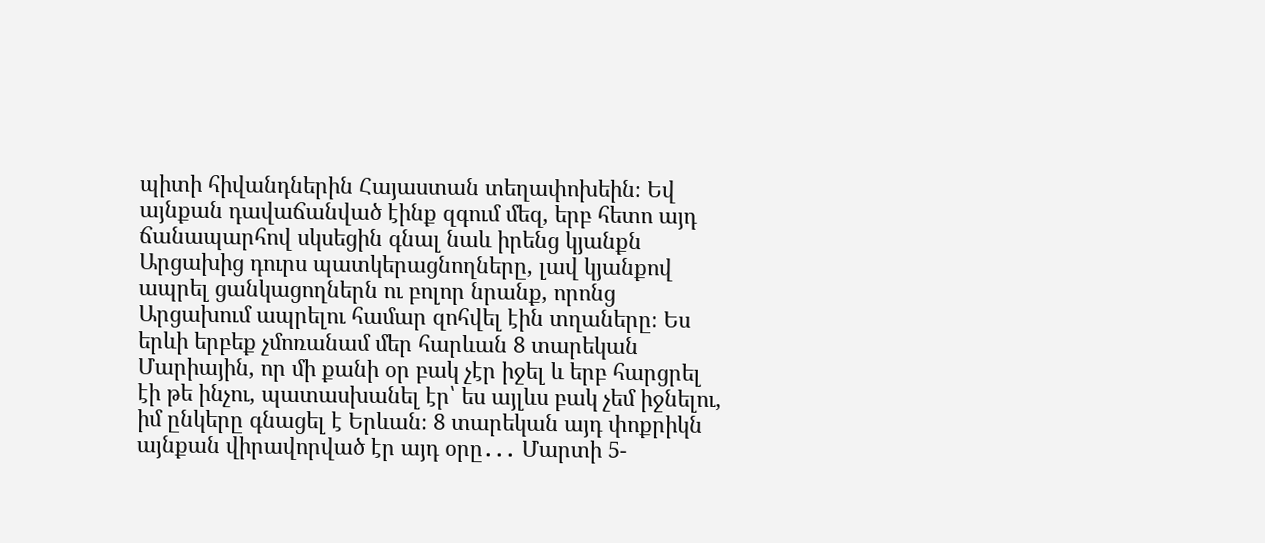պիտի հիվանդներին Հայաստան տեղափոխեին։ Եվ այնքան դավաճանված էինք զգում մեզ, երբ հետո այդ ճանապարհով սկսեցին գնալ նաև իրենց կյանքն Արցախից դուրս պատկերացնողները, լավ կյանքով ապրել ցանկացողներն ու բոլոր նրանք, որոնց Արցախում ապրելու համար զոհվել էին տղաները։ Ես երևի երբեք չմոռանամ մեր հարևան 8 տարեկան Մարիային, որ մի քանի օր բակ չէր իջել և երբ հարցրել էի թե ինչու, պատասխանել էր՝ ես այլևս բակ չեմ իջնելու, իմ ընկերը գնացել է Երևան։ 8 տարեկան այդ փոքրիկն այնքան վիրավորված էր այդ օրը․․․ Մարտի 5-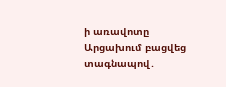ի առավոտը Արցախում բացվեց տագնապով․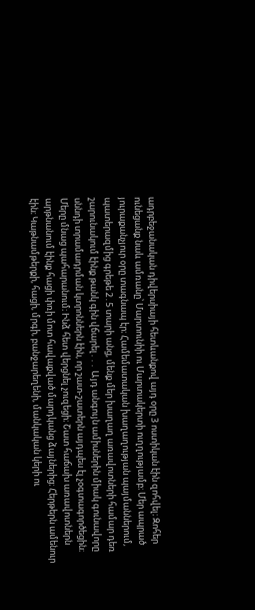ադրբեջանական դիվերսիայի հետևանքով այդ օրը 3 ոստիկան էին զոհվել։ Զոհեր ունեցանք նաև ամռանը՝ Մարտունիի ու Մարտակերտի ուղղությամբ։ Մեր ապրած յուրաքանչյուր օրը տագնապ էր։ Համեմատական խաղաղության պայմաններում, պատերազմից գրեթե 2․5 տարի անց, մենք մեր խաղաղ առավոտների համար դեռ շարունակում էինք թանկ գին վճարել․․․ Այդ անգույն ամիսներին միակ գունավորը սննդի տրամադրման կտրոններն էին, որ շատ-շատերն այդպես էլ չօգտագործեցին։ Մերը մնաց պահարանում։ Ինձ հետ վերցնել չուզեցի։ Շատ հաճախ առավոտներն արթնանում էինք հացի փռի մոտ հավաքված մարդկանց ձայներից։ Հերթերն ամենուր էին։ Կաթնամթերքի, հացի, մրգի, բանջարեղենի, մանկական կերի ու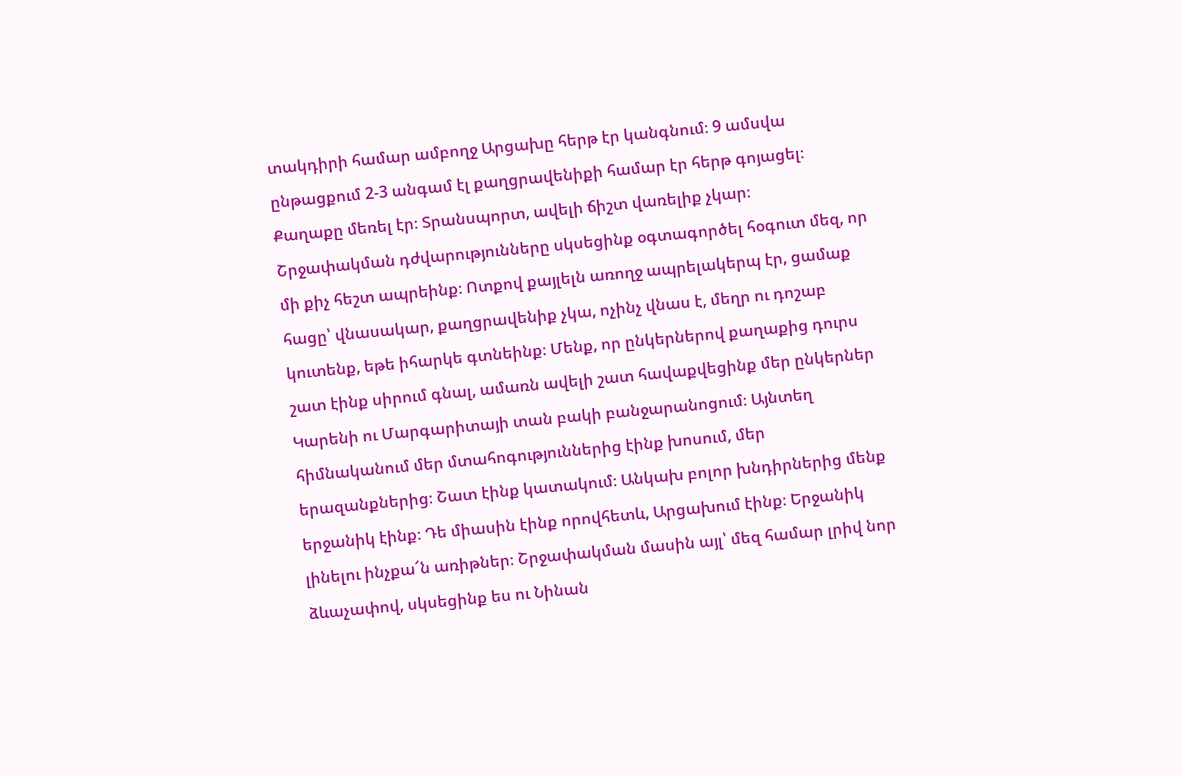տակդիրի համար ամբողջ Արցախը հերթ էր կանգնում։ 9 ամսվա ընթացքում 2-3 անգամ էլ քաղցրավենիքի համար էր հերթ գոյացել։ Քաղաքը մեռել էր։ Տրանսպորտ, ավելի ճիշտ վառելիք չկար։ Շրջափակման դժվարությունները սկսեցինք օգտագործել հօգուտ մեզ, որ մի քիչ հեշտ ապրեինք։ Ոտքով քայլելն առողջ ապրելակերպ էր, ցամաք հացը՝ վնասակար, քաղցրավենիք չկա, ոչինչ վնաս է, մեղր ու դոշաբ կուտենք, եթե իհարկե գտնեինք։ Մենք, որ ընկերներով քաղաքից դուրս շատ էինք սիրում գնալ, ամառն ավելի շատ հավաքվեցինք մեր ընկերներ Կարենի ու Մարգարիտայի տան բակի բանջարանոցում։ Այնտեղ հիմնականում մեր մտահոգություններից էինք խոսում, մեր երազանքներից։ Շատ էինք կատակում։ Անկախ բոլոր խնդիրներից մենք երջանիկ էինք։ Դե միասին էինք որովհետև, Արցախում էինք։ Երջանիկ լինելու ինչքա՜ն առիթներ։ Շրջափակման մասին այլ՝ մեզ համար լրիվ նոր ձևաչափով, սկսեցինք ես ու Նինան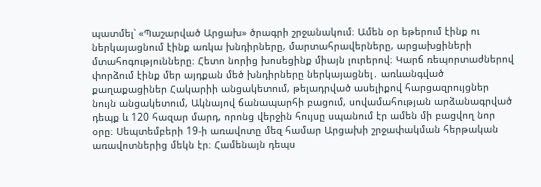պատմել՝ «Պաշարված Արցախ» ծրագրի շրջանակում։ Ամեն օր եթերում էինք ու ներկայացնում էինք առկա խնդիրները, մարտահրավերները, արցախցիների մտահոգությունները։ Հետո նորից խոսեցինք միայն լուրերով։ Կարճ ռեպորտաժներով փորձում էինք մեր այդքան մեծ խնդիրները ներկայացնել․ առևանգված քաղաքացիներ Հակարիի անցակետում, թելադրված ասելիքով հարցազրույցներ նույն անցակետում, Ակնայով ճանապարհի բացում, սովամահության արձանագրված դեպք և 120 հազար մարդ, որոնց վերջին հույսը սպանում էր ամեն մի բացվող նոր օրը։ Սեպտեմբերի 19-ի առավոտը մեզ համար Արցախի շրջափակման հերթական առավոտներից մեկն էր։ Համենայն դեպս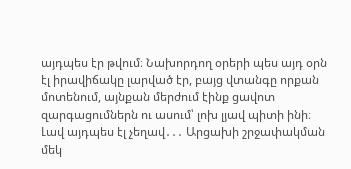այդպես էր թվում։ Նախորդող օրերի պես այդ օրն էլ իրավիճակը լարված էր, բայց վտանգը որքան մոտենում, այնքան մերժում էինք ցավոտ զարգացումներն ու ասում՝ լոխ լյավ պիտի ինի։ Լավ այդպես էլ չեղավ․․․ Արցախի շրջափակման մեկ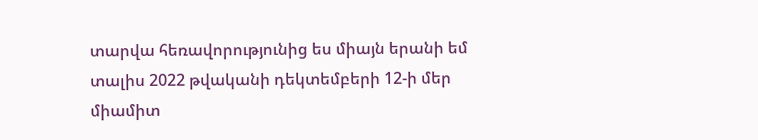տարվա հեռավորությունից ես միայն երանի եմ տալիս 2022 թվականի դեկտեմբերի 12-ի մեր միամիտ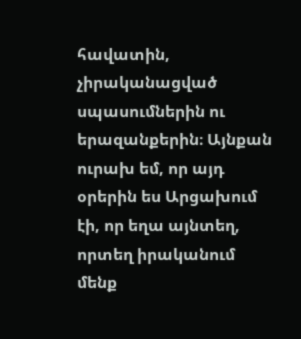հավատին, չիրականացված սպասումներին ու երազանքերին։ Այնքան ուրախ եմ, որ այդ օրերին ես Արցախում էի, որ եղա այնտեղ, որտեղ իրականում մենք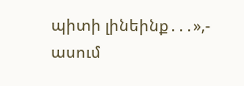պիտի լինեինք․․․»,- ասում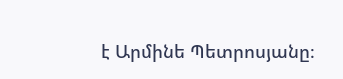է Արմինե Պետրոսյանը։